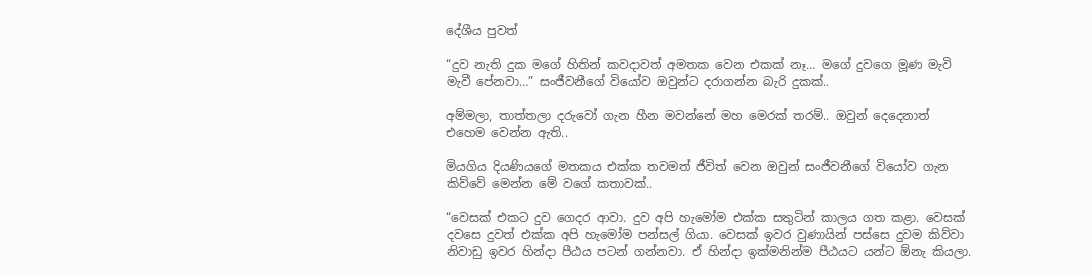දේශීය පුවත්

“දුව නැති දුක මගේ හිතින් කවදාවත් අමතක වෙන එකක් නෑ… මගේ දුවගෙ මූණ මැවි මැවී පේනවා…” සංජීවනීගේ වියෝව ඔවුන්ට දරාගන්න බැරි දුකක්..

අම්මලා, තාත්තලා දරුවෝ ගැන හීන මවන්නේ මහ මෙරක් තරම්.. ඔවුන් දෙදෙනාත් එහෙම වෙන්න ඇති..

මියගිය දියණියගේ මතකය එක්ක තවමත් ජීවිත් වෙන ඔවුන් සංජීවනීගේ වියෝව ගැන කිව්වේ මෙන්න මේ වගේ කතාවක්..

“වෙසක් එකට දුව ගෙදර ආවා. දුව අපි හැමෝම එක්ක සතුටින් කාලය ගත කළා. වෙසක් දවසෙ දුවත් එක්ක අපි හැමෝම පන්සල් ගියා. වෙසක් ඉවර වුණායින් පස්සෙ දුවම කිව්වා නිවාඩු ඉවර හින්දා පීඨය පටන් ගන්නවා. ඒ හින්දා ඉක්මනින්ම පීඨයට යන්ට ඕනැ කියලා.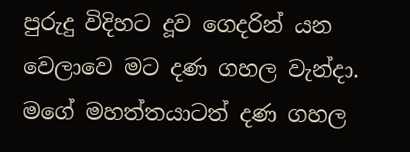පුරුදු විදිහට දූව ගෙදරින් යන වෙලාවෙ මට දණ ගහල වැන්දා. මගේ මහත්තයාටත් දණ ගහල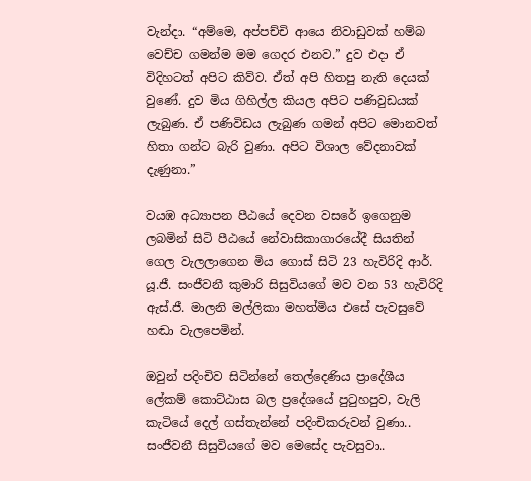වැන්දා. “අම්මෙ, අප්පච්චි ආයෙ නිවාඩුවක් හම්බ වෙච්ච ගමන්ම මම ගෙදර එනව.” දුව එදා ඒ විදිහටත් අපිට කිව්ව. ඒත් අපි හිතපු නැති දෙයක් වුණේ. දුව මිය ගිහිල්ල කියල අපිට පණිවුඩයක් ලැබුණ. ඒ පණිවිඩය ලැබුණ ගමන් අපිට මොනවත් හිතා ගන්ට බැරි වුණා. අපිට විශාල වේදනාවක් දැණුනා.”

වයඹ අධ්‍යාපන පීඨයේ දෙවන වසරේ ඉගෙනුම ලබමින් සිටි පීඨයේ නේවාසිකාගාරයේදී සියතින් ගෙල වැලලාගෙන මිය ගොස් සිටි 23 හැවිරිදි ආර්. යූ.ජී. සංජීවනී කුමාරි සිසුවියගේ මව වන 53 හැවිරිදි ඇස්.ජී. මාලනි මල්ලිකා මහත්මිය එසේ පැවසුවේ හඬා වැලපෙමින්.

ඔවුන් පදිංචිව සිටින්නේ තෙල්දෙණිය ප්‍රාදේශීය ලේකම් කොට්ඨාස බල ප්‍රදේශයේ පුටුහපුව, වැලි කැටියේ දෙල් ගස්තැන්නේ පදිංචිකරුවන් වුණා.. සංජීවනී සිසුවියගේ මව මෙසේද පැවසුවා..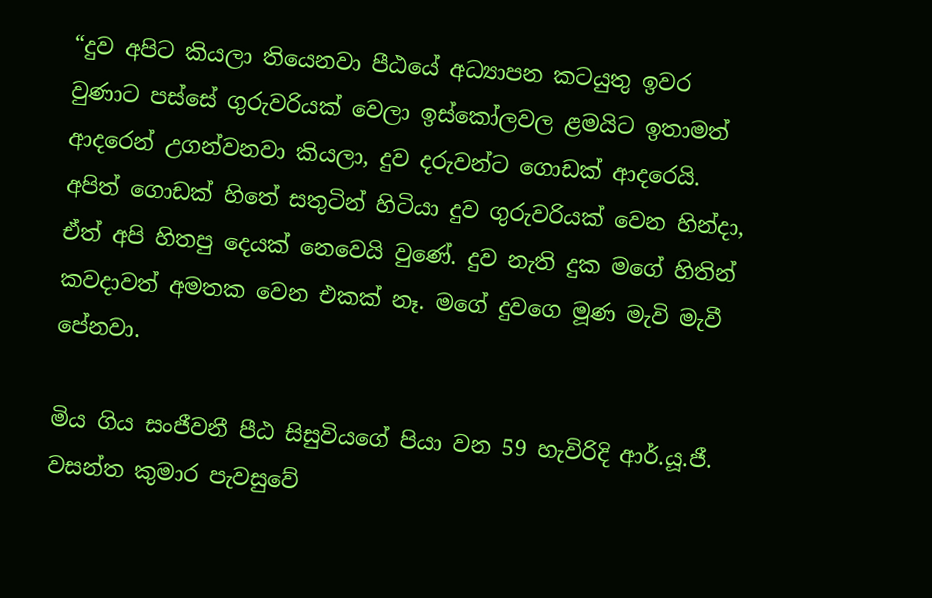“දුව අපිට කියලා තියෙනවා පීඨයේ අධ්‍යාපන කටයුතු ඉවර වුණාට පස්සේ ගුරුවරියක් වෙලා ඉස්කෝලවල ළමයිට ඉතාමත් ආදරෙන් උගන්වනවා කියලා, දුව දරුවන්ට ගොඩක් ආදරෙයි. අපිත් ගොඩක් හිතේ සතුටින් හිටියා දුව ගුරුවරියක් වෙන හින්දා, ඒත් අපි හිතපු දෙයක් නෙවෙයි වුණේ. දුව නැති දුක මගේ හිතින් කවදාවත් අමතක වෙන එකක් නෑ. මගේ දුවගෙ මූණ මැවි මැවී පේනවා.

මිය ගිය සංජීවනී පීඨ සිසුවියගේ පියා වන 59 හැවිරිදි ආර්.යූ.ජී. වසන්ත කුමාර පැවසුවේ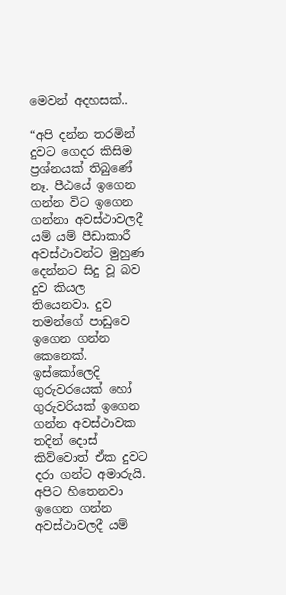මෙවන් අදහසක්..

“අපි දන්න තරමින් දුවට ගෙදර කිසිම ප්‍රශ්නයක් තිබුණේ නෑ. පීඨයේ ඉගෙන ගන්න විට ඉගෙන ගන්නා අවස්ථාවලදී යම් යම් පීඩාකාරී අවස්ථාවන්ට මුහුණ දෙන්නට සිදු වූ බව දුව කියල තියෙනවා. දුව තමන්ගේ පාඩුවෙ ඉගෙන ගන්න කෙනෙක්. ඉස්කෝලෙදි ගුරුවරයෙක් හෝ ගුරුවරියක් ඉගෙන ගන්න අවස්ථාවක තදින් දොස් කිව්වොත් ඒක දුවට දරා ගන්ට අමාරුයි. අපිට හිතෙනවා ඉගෙන ගන්න අවස්ථාවලදී යම්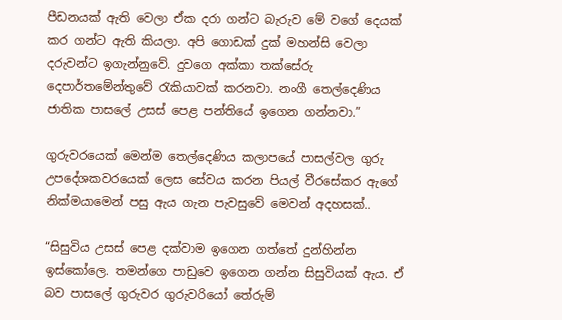පීඩනයක් ඇති වෙලා ඒක දරා ගන්ට බැරුව මේ වගේ දෙයක් කර ගන්ට ඇති කියලා. අපි ගොඩක් දුක් මහන්සි වෙලා දරුවන්ට ඉගැන්නුවේ. දුවගෙ අක්කා තක්සේරු දෙපාර්තමේන්තුවේ රැකියාවක් කරනවා. නංගී තෙල්දෙණිය ජාතික පාසලේ උසස් පෙළ පන්තියේ ඉගෙන ගන්නවා.”

ගුරුවරයෙක් මෙන්ම තෙල්දෙණිය කලාපයේ පාසල්වල ගුරු උපදේශකවරයෙක් ලෙස සේවය කරන පියල් වීරසේකර ඇගේ නික්මයාමෙන් පසු ඇය ගැන පැවසුවේ මෙවන් අදහසක්..

“සිසුවිය උසස් පෙළ දක්වාම ඉගෙන ගත්තේ දුන්හින්න ඉස්කෝලෙ. තමන්ගෙ පාඩුවෙ ඉගෙන ගන්න සිසුවියක් ඇය. ඒ බව පාසලේ ගුරුවර ගුරුවරියෝ තේරුම්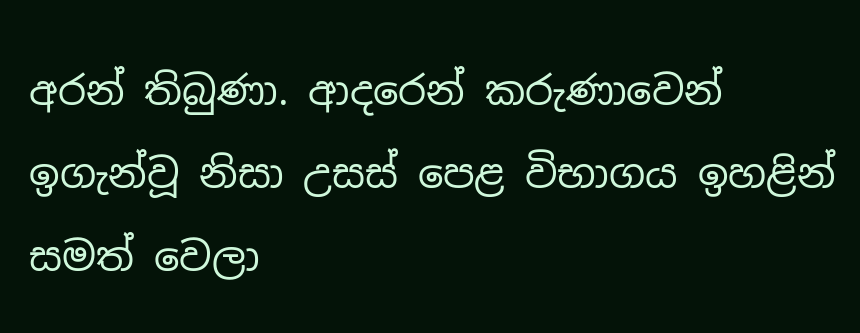අරන් තිබුණා. ආදරෙන් කරුණාවෙන් ඉගැන්වූ නිසා උසස් පෙළ විභාගය ඉහළින් සමත් වෙලා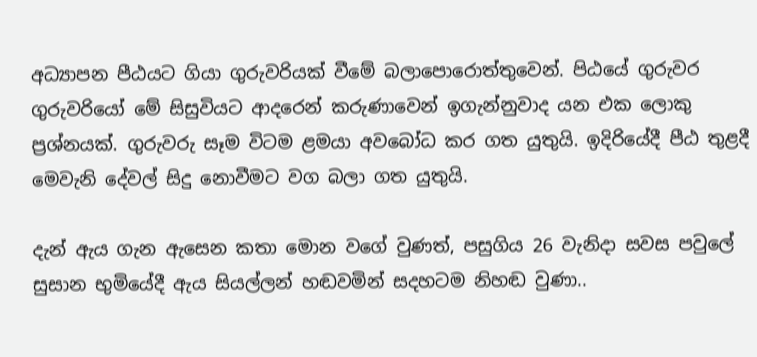අධ්‍යාපන පීඨයට ගියා ගුරුවරියක් වීමේ බලාපොරොත්තුවෙන්. පිඨයේ ගුරුවර ගුරුවරියෝ මේ සිසුවියට ආදරෙන් කරුණාවෙන් ඉගැන්නුවාද යන එක ලොකු ප්‍රශ්නයක්. ගුරුවරු සෑම විටම ළමයා අවබෝධ කර ගත යුතුයි. ඉදිරියේදී පීඨ තුළදී මෙවැනි දේවල් සිදු නොවීමට වග බලා ගත යුතුයි.

දැන් ඇය ගැන ඇසෙන කතා මොන වගේ වුණත්, පසුගිය 26 වැනිදා සවස පවුලේ සුසාන භුමියේදී ඇය සියල්ලන් හඬවමින් සදහටම නිහඬ වුණා..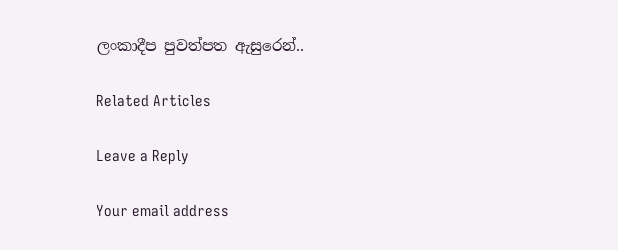ලංකාදීප පුවත්පත ඇසුරෙන්..

Related Articles

Leave a Reply

Your email address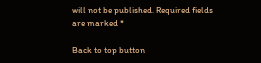will not be published. Required fields are marked *

Back to top button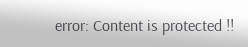error: Content is protected !!